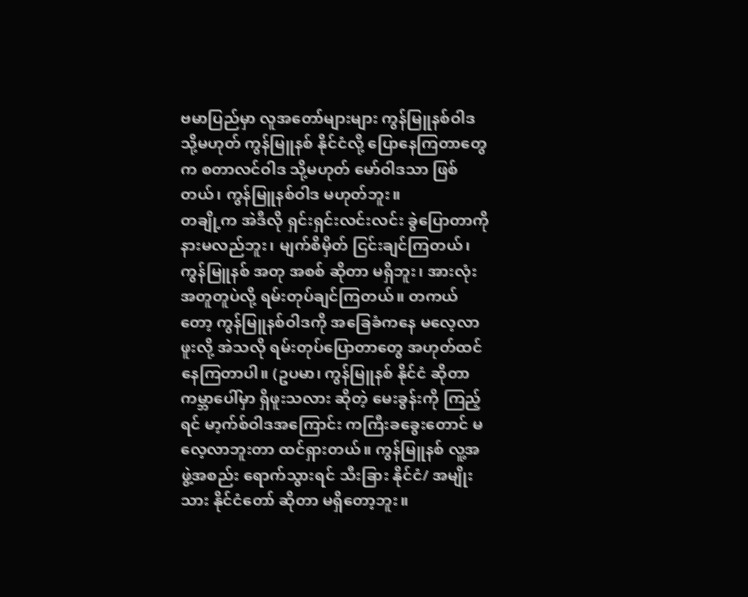ဗမာပြည်မှာ လူအတော်များများ ကွန်မြူနစ်ဝါဒ သို့မဟုတ် ကွန်မြူနစ် နိုင်ငံလို့ ပြောနေကြတာတွေက စတာလင်ဝါဒ သို့မဟုတ် မော်ဝါဒသာ ဖြစ်တယ်၊ ကွန်မြူနစ်ဝါဒ မဟုတ်ဘူး။
တချို့က အဲဒီလို ရှင်းရှင်းလင်းလင်း ခွဲပြောတာကို နားမလည်ဘူး၊ မျက်စိမှိတ် ငြင်းချင်ကြတယ်၊ ကွန်မြူနစ် အတု အစစ် ဆိုတာ မရှိဘူး၊ အားလုံး အတူတူပဲလို့ ရမ်းတုပ်ချင်ကြတယ်။ တကယ်တော့ ကွန်မြူနစ်ဝါဒကို အခြေခံကနေ မလေ့လာဖူးလို့ အဲသလို ရမ်းတုပ်ပြောတာတွေ အဟုတ်ထင်နေကြတာပါ။ (ဥပမာ၊ ကွန်မြူနစ် နိုင်ငံ ဆိုတာ ကမ္ဘာပေါ်မှာ ရှိဖူးသလား ဆိုတဲ့ မေးခွန်းကို ကြည့်ရင် မာ့က်စ်ဝါဒအကြောင်း ကကြီးခခွေးတောင် မလေ့လာဘူးတာ ထင်ရှားတယ်။ ကွန်မြူနစ် လူ့အဖွဲ့အစည်း ရောက်သွားရင် သီးခြား နိုင်ငံ/ အမျိုးသား နိုင်ငံတော် ဆိုတာ မရှိတော့ဘူး။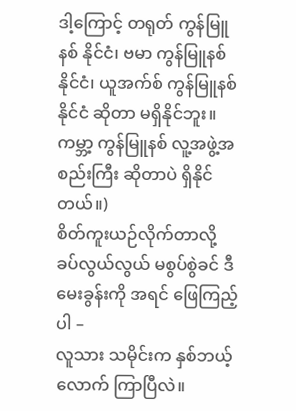ဒါ့ကြောင့် တရုတ် ကွန်မြူနစ် နိုင်ငံ၊ ဗမာ ကွန်မြူနစ် နိုင်ငံ၊ ယူအက်စ် ကွန်မြူနစ် နိုင်ငံ ဆိုတာ မရှိနိုင်ဘူး။ ကမ္ဘာ့ ကွန်မြူနစ် လူ့အဖွဲ့အစည်းကြီး ဆိုတာပဲ ရှိနိုင်တယ်။)
စိတ်ကူးယဉ်လိုက်တာလို့ ခပ်လွယ်လွယ် မစွပ်စွဲခင် ဒီမေးခွန်းကို အရင် ဖြေကြည့်ပါ –
လူသား သမိုင်းက နှစ်ဘယ့်လောက် ကြာပြီလဲ။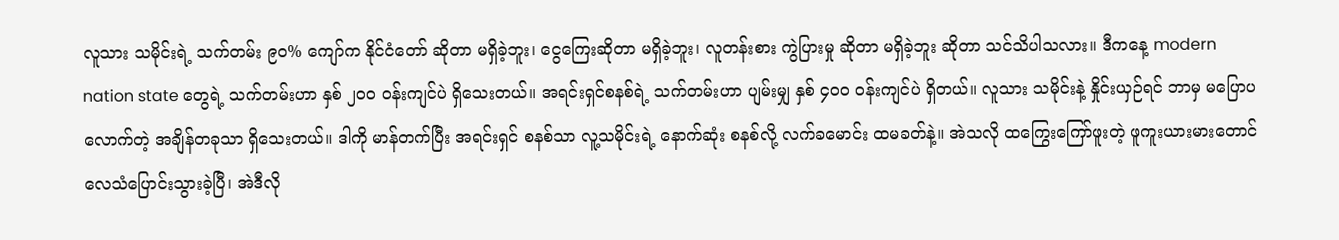လူသား သမိုင်းရဲ့ သက်တမ်း ၉၀% ကျော်က နိုင်ငံတော် ဆိုတာ မရှိခဲ့ဘူး၊ ငွေကြေးဆိုတာ မရှိခဲ့ဘူး၊ လူတန်းစား ကွဲပြားမှု ဆိုတာ မရှိခဲ့ဘူး ဆိုတာ သင်သိပါသလား။ ဒီကနေ့ modern nation state တွေရဲ့ သက်တမ်းဟာ နှစ် ၂၀၀ ဝန်းကျင်ပဲ ရှိသေးတယ်။ အရင်းရှင်စနစ်ရဲ့ သက်တမ်းဟာ ပျမ်းမျှ နှစ် ၄၀၀ ဝန်းကျင်ပဲ ရှိတယ်။ လူသား သမိုင်းနဲ့ နှိုင်းယှဉ်ရင် ဘာမှ မပြောပလောက်တဲ့ အချိန်တခုသာ ရှိသေးတယ်။ ဒါကို မာန်တက်ပြီး အရင်းရှင် စနစ်သာ လူ့သမိုင်းရဲ့ နောက်ဆုံး စနစ်လို့ လက်ခမောင်း ထမခတ်နဲ့။ အဲသလို ထကြွေးကြော်ဖူးတဲ့ ဖူကူးယားမားတောင် လေသံပြောင်းသွားခဲ့ပြီ၊ အဲဒီလို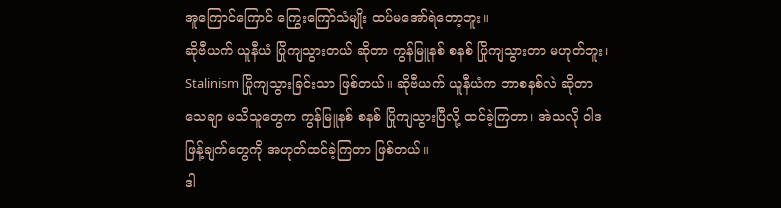အူကြောင်ကြောင် ကြွေးကြော်သံမျိုး ထပ်မအော်ရဲတော့ဘူး။
ဆိုဗီယက် ယူနီယံ ပြိုကျသွားတယ် ဆိုတာ ကွန်မြူနစ် စနစ် ပြိုကျသွားတာ မဟုတ်ဘူး၊ Stalinism ပြိုကျသွားခြင်းသာ ဖြစ်တယ်။ ဆိုဗီယက် ယူနီယံက ဘာစနစ်လဲ ဆိုတာ သေချာ မသိသူတွေက ကွန်မြူနစ် စနစ် ပြိုကျသွားပြီလို့ ထင်ခဲ့ကြတာ၊ အဲသလို ဝါဒဖြန့်ချက်တွေကို အဟုတ်ထင်ခဲ့ကြတာ ဖြစ်တယ်။
ဒါ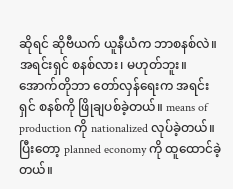ဆိုရင် ဆိုဗီယက် ယူနီယံက ဘာစနစ်လဲ။ အရင်းရှင် စနစ်လား၊ မဟုတ်ဘူး။ အောက်တိုဘာ တော်လှန်ရေးက အရင်းရှင် စနစ်ကို ဖြိုချပစ်ခဲ့တယ်။ means of production ကို nationalized လုပ်ခဲ့တယ်။ ပြီးတော့ planned economy ကို ထူထောင်ခဲ့တယ်။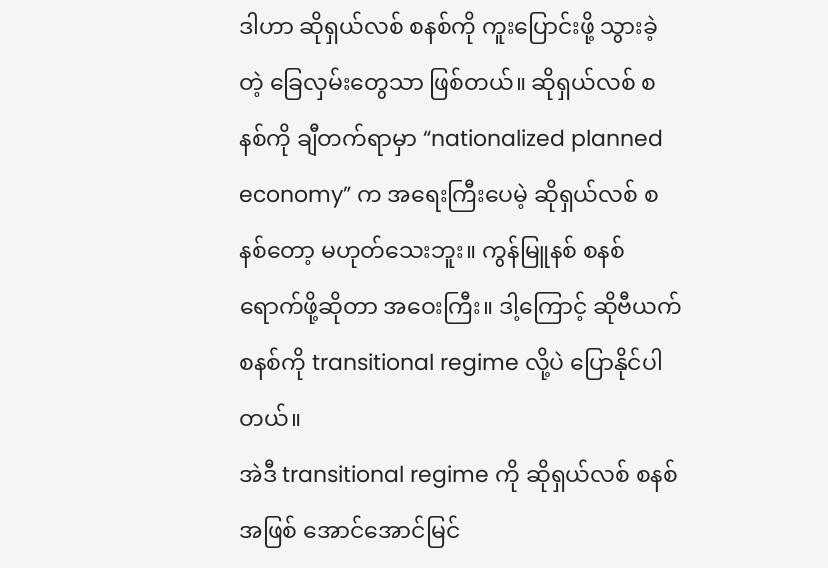ဒါဟာ ဆိုရှယ်လစ် စနစ်ကို ကူးပြောင်းဖို့ သွားခဲ့တဲ့ ခြေလှမ်းတွေသာ ဖြစ်တယ်။ ဆိုရှယ်လစ် စနစ်ကို ချီတက်ရာမှာ “nationalized planned economy” က အရေးကြီးပေမဲ့ ဆိုရှယ်လစ် စနစ်တော့ မဟုတ်သေးဘူး။ ကွန်မြူနစ် စနစ် ရောက်ဖို့ဆိုတာ အဝေးကြီး။ ဒါ့ကြောင့် ဆိုဗီယက် စနစ်ကို transitional regime လို့ပဲ ပြောနိုင်ပါတယ်။
အဲဒီ transitional regime ကို ဆိုရှယ်လစ် စနစ်အဖြစ် အောင်အောင်မြင်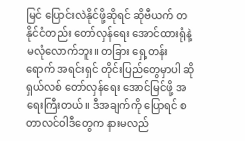မြင် ပြောင်းလဲနိုင်ဖို့ဆိုရင် ဆိုဗီယက် တနိုင်ငံတည်း တော်လှန်ရေး အောင်ထားရုံနဲ့ မလုံလောက်ဘူး။ တခြား ရှေ့တန်းရောက် အရင်းရှင် တိုင်းပြည်တွေမှာပါ ဆိုရှယ်လစ် တော်လှန်ရေး အောင်မြင်ဖို့ အရေးကြီးတယ်။ ဒီအချက်ကို ပြောရင် စတာလင်ဝါဒီတွေက နားမလည်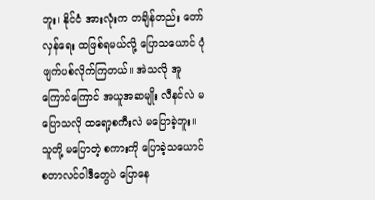ဘူး၊ နိုင်ငံ အားလုံးက တချိန်တည်း တော်လှန်ရေး ထဖြစ်ရမယ်လို့ ပြောသယောင် ပုံဖျက်ပစ်လိုက်ကြတယ်။ အဲသလို အူကြောင်ကြောင် အယူအဆမျိုး လီနင်လဲ မပြောသလို ထရော့စကီးလဲ မပြောခဲ့ဘူး။ သူတို့ မပြောတဲ့ စကားကို ပြောခဲ့သယောင် စတာလင်ဝါဒီတွေပဲ ပြောနေ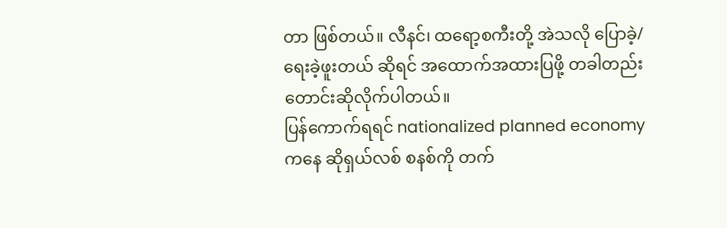တာ ဖြစ်တယ်။ လီနင်၊ ထရော့စကီးတို့ အဲသလို ပြောခဲ့/ရေးခဲ့ဖူးတယ် ဆိုရင် အထောက်အထားပြဖို့ တခါတည်း တောင်းဆိုလိုက်ပါတယ်။
ပြန်ကောက်ရရင် nationalized planned economy ကနေ ဆိုရှယ်လစ် စနစ်ကို တက်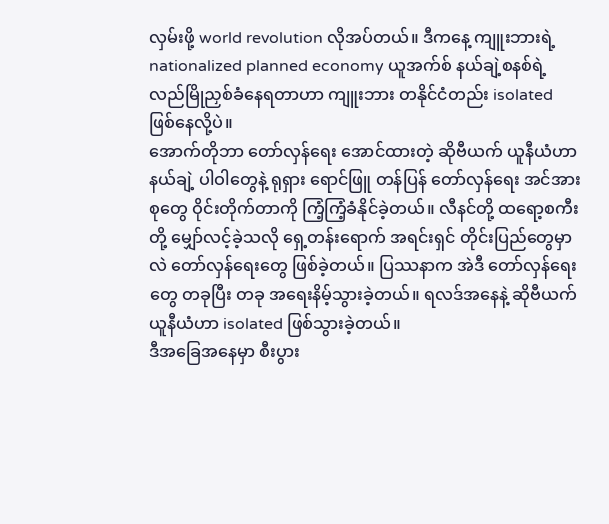လှမ်းဖို့ world revolution လိုအပ်တယ်။ ဒီကနေ့ ကျူးဘားရဲ့ nationalized planned economy ယူအက်စ် နယ်ချဲ့စနစ်ရဲ့ လည်မြိုညှစ်ခံနေရတာဟာ ကျူးဘား တနိုင်ငံတည်း isolated ဖြစ်နေလို့ပဲ။
အောက်တိုဘာ တော်လှန်ရေး အောင်ထားတဲ့ ဆိုဗီယက် ယူနီယံဟာ နယ်ချဲ့ ပါဝါတွေနဲ့ ရုရှား ရောင်ဖြူ တန်ပြန် တော်လှန်ရေး အင်အားစုတွေ ဝိုင်းတိုက်တာကို ကြံ့ကြံ့ခံနိုင်ခဲ့တယ်။ လီနင်တို့ ထရော့စကီးတို့ မျှော်လင့်ခဲ့သလို ရှေ့တန်းရောက် အရင်းရှင် တိုင်းပြည်တွေမှာလဲ တော်လှန်ရေးတွေ ဖြစ်ခဲ့တယ်။ ပြဿနာက အဲဒီ တော်လှန်ရေးတွေ တခုပြီး တခု အရေးနိမ့်သွားခဲ့တယ်။ ရလဒ်အနေနဲ့ ဆိုဗီယက် ယူနီယံဟာ isolated ဖြစ်သွားခဲ့တယ်။
ဒီအခြေအနေမှာ စီးပွား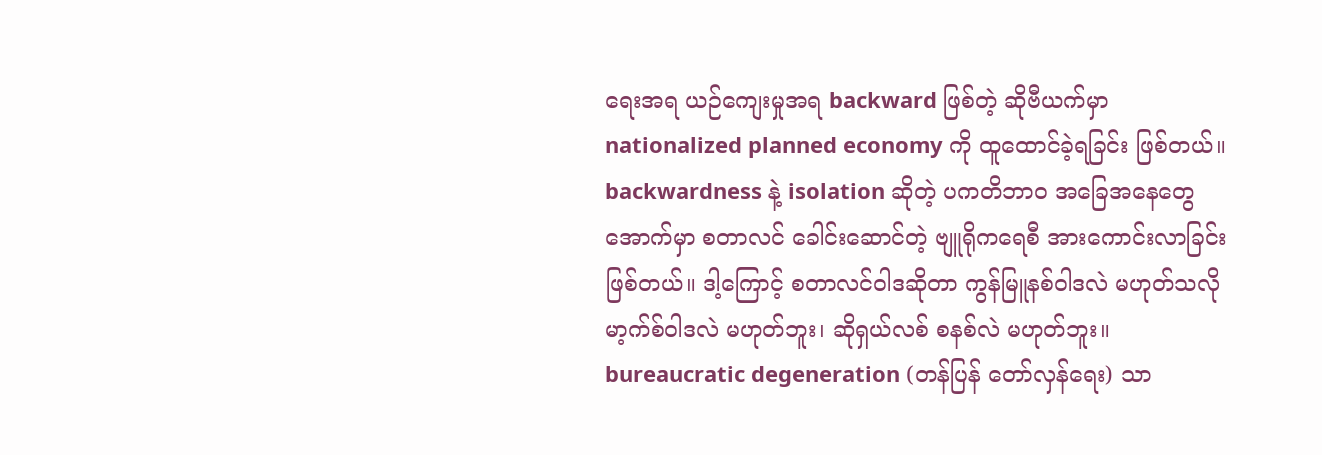ရေးအရ ယဉ်ကျေးမှုအရ backward ဖြစ်တဲ့ ဆိုဗီယက်မှာ nationalized planned economy ကို ထူထောင်ခဲ့ရခြင်း ဖြစ်တယ်။ backwardness နဲ့ isolation ဆိုတဲ့ ပကတိဘာဝ အခြေအနေတွေအောက်မှာ စတာလင် ခေါင်းဆောင်တဲ့ ဗျူရိုကရေစီ အားကောင်းလာခြင်း ဖြစ်တယ်။ ဒါ့ကြောင့် စတာလင်ဝါဒဆိုတာ ကွန်မြူနစ်ဝါဒလဲ မဟုတ်သလို မာ့က်စ်ဝါဒလဲ မဟုတ်ဘူး၊ ဆိုရှယ်လစ် စနစ်လဲ မဟုတ်ဘူး။ bureaucratic degeneration (တန်ပြန် တော်လှန်ရေး) သာ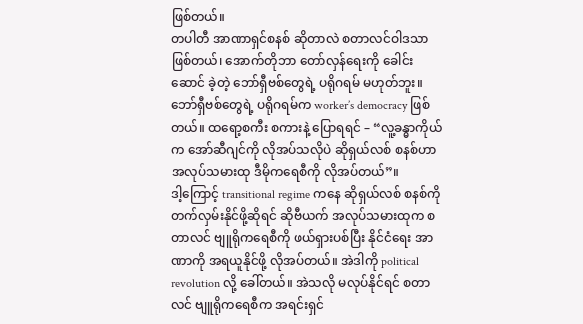ဖြစ်တယ်။
တပါတီ အာဏာရှင်စနစ် ဆိုတာလဲ စတာလင်ဝါဒသာ ဖြစ်တယ်၊ အောက်တိုဘာ တော်လှန်ရေးကို ခေါင်းဆောင် ခဲ့တဲ့ ဘော်ရှီဗစ်တွေရဲ့ ပရိုဂရမ် မဟုတ်ဘူး။ ဘော်ရှီဗစ်တွေရဲ့ ပရိုဂရမ်က worker’s democracy ဖြစ်တယ်။ ထရော့စကီး စကားနဲ့ ပြောရရင် – “လူ့ခန္ဓာကိုယ်က အော်ဆီဂျင်ကို လိုအပ်သလိုပဲ ဆိုရှယ်လစ် စနစ်ဟာ အလုပ်သမားထု ဒီမိုကရေစီကို လိုအပ်တယ်”။
ဒါ့ကြောင့် transitional regime ကနေ ဆိုရှယ်လစ် စနစ်ကို တက်လှမ်းနိုင်ဖို့ဆိုရင် ဆိုဗီယက် အလုပ်သမားထုက စတာလင် ဗျူရိုကရေစီကို ဖယ်ရှားပစ်ပြီး နိုင်ငံရေး အာဏာကို အရယူနိုင်ဖို့ လိုအပ်တယ်။ အဲဒါကို political revolution လို့ ခေါ်တယ်။ အဲသလို မလုပ်နိုင်ရင် စတာလင် ဗျူရိုကရေစီက အရင်းရှင်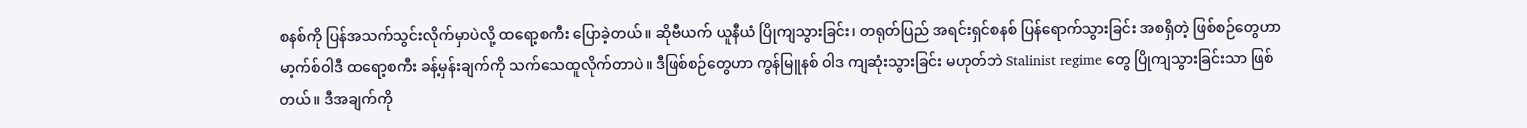စနစ်ကို ပြန်အသက်သွင်းလိုက်မှာပဲလို့ ထရော့စကီး ပြောခဲ့တယ်။ ဆိုဗီယက် ယူနီယံ ပြိုကျသွားခြင်း၊ တရုတ်ပြည် အရင်းရှင်စနစ် ပြန်ရောက်သွားခြင်း အစရှိတဲ့ ဖြစ်စဉ်တွေဟာ မာ့က်စ်ဝါဒီ ထရော့စကီး ခန့်မှန်းချက်ကို သက်သေထူလိုက်တာပဲ။ ဒီဖြစ်စဉ်တွေဟာ ကွန်မြူနစ် ဝါဒ ကျဆုံးသွားခြင်း မဟုတ်ဘဲ Stalinist regime တွေ ပြိုကျသွားခြင်းသာ ဖြစ်တယ်။ ဒီအချက်ကို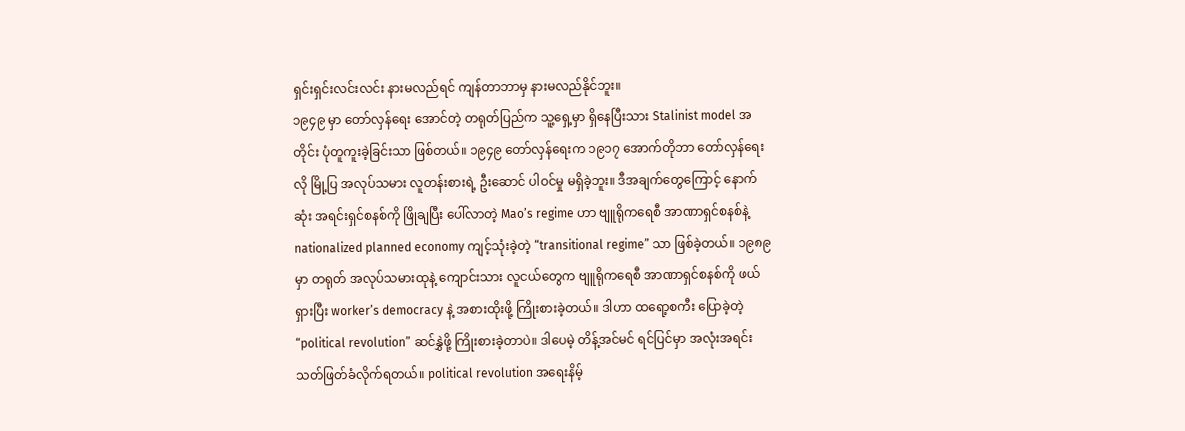ရှင်းရှင်းလင်းလင်း နားမလည်ရင် ကျန်တာဘာမှ နားမလည်နိုင်ဘူး။
၁၉၄၉ မှာ တော်လှန်ရေး အောင်တဲ့ တရုတ်ပြည်က သူ့ရှေ့မှာ ရှိနေပြီးသား Stalinist model အတိုင်း ပုံတူကူးခဲ့ခြင်းသာ ဖြစ်တယ်။ ၁၉၄၉ တော်လှန်ရေးက ၁၉၁၇ အောက်တိုဘာ တော်လှန်ရေးလို မြို့ပြ အလုပ်သမား လူတန်းစားရဲ့ ဦးဆောင် ပါဝင်မှု မရှိခဲ့ဘူး။ ဒီအချက်တွေကြောင့် နောက်ဆုံး အရင်းရှင်စနစ်ကို ဖြိုချပြီး ပေါ်လာတဲ့ Mao’s regime ဟာ ဗျူရိုကရေစီ အာဏာရှင်စနစ်နဲ့ nationalized planned economy ကျင့်သုံးခဲ့တဲ့ “transitional regime” သာ ဖြစ်ခဲ့တယ်။ ၁၉၈၉ မှာ တရုတ် အလုပ်သမားထုနဲ့ ကျောင်းသား လူငယ်တွေက ဗျူရိုကရေစီ အာဏာရှင်စနစ်ကို ဖယ်ရှားပြီး worker’s democracy နဲ့ အစားထိုးဖို့ ကြိုးစားခဲ့တယ်။ ဒါဟာ ထရော့စကီး ပြောခဲ့တဲ့ “political revolution” ဆင်နွှဲဖို့ ကြိုးစားခဲ့တာပဲ။ ဒါပေမဲ့ တိန့်အင်မင် ရင်ပြင်မှာ အလုံးအရင်း သတ်ဖြတ်ခံလိုက်ရတယ်။ political revolution အရေးနိမ့်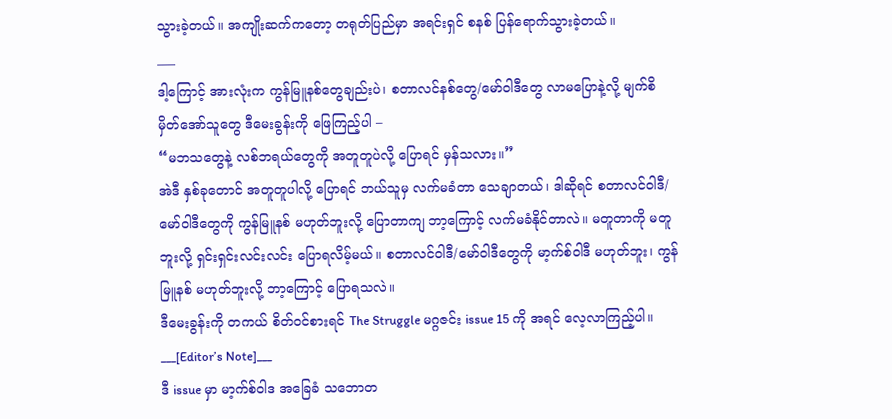သွားခဲ့တယ်။ အကျိုးဆက်ကတော့ တရုတ်ပြည်မှာ အရင်းရှင် စနစ် ပြန်ရောက်သွားခဲ့တယ်။
___
ဒါ့ကြောင့် အားလုံးက ကွန်မြူနစ်တွေချည်းပဲ၊ စတာလင်နစ်တွေ/မော်ဝါဒီတွေ လာမပြောနဲ့လို့ မျက်စိမှိတ်အော်သူတွေ ဒီမေးခွန်းကို ဖြေကြည့်ပါ –
“မဘသတွေနဲ့ လစ်ဘရယ်တွေကို အတူတူပဲလို့ ပြောရင် မှန်သလား။”
အဲဒီ နှစ်ခုတောင် အတူတူပါလို့ ပြောရင် ဘယ်သူမှ လက်မခံတာ သေချာတယ်၊ ဒါဆိုရင် စတာလင်ဝါဒီ/မော်ဝါဒီတွေကို ကွန်မြူနစ် မဟုတ်ဘူးလို့ ပြောတာကျ ဘာ့ကြောင့် လက်မခံနိုင်တာလဲ။ မတူတာကို မတူဘူးလို့ ရှင်းရှင်းလင်းလင်း ပြောရလိမ့်မယ်။ စတာလင်ဝါဒီ/မော်ဝါဒီတွေကို မာ့က်စ်ဝါဒီ မဟုတ်ဘူး၊ ကွန်မြူနစ် မဟုတ်ဘူးလို့ ဘာ့ကြောင့် ပြောရသလဲ။
ဒီမေးခွန်းကို တကယ် စိတ်ဝင်စားရင် The Struggle မဂ္ဂဇင်း issue 15 ကို အရင် လေ့လာကြည့်ပါ။
___[Editor’s Note]___
ဒီ issue မှာ မာ့က်စ်ဝါဒ အခြေခံ သဘောတ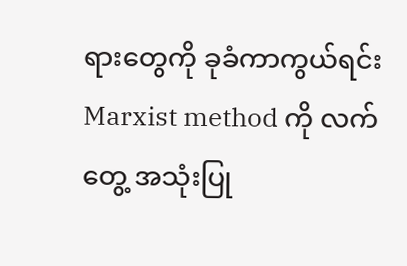ရားတွေကို ခုခံကာကွယ်ရင်း Marxist method ကို လက်တွေ့ အသုံးပြု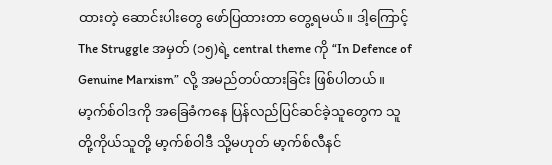ထားတဲ့ ဆောင်းပါးတွေ ဖော်ပြထားတာ တွေ့ရမယ်။ ဒါ့ကြောင့် The Struggle အမှတ် (၁၅)ရဲ့ central theme ကို “In Defence of Genuine Marxism” လို့ အမည်တပ်ထားခြင်း ဖြစ်ပါတယ်။
မာ့က်စ်ဝါဒကို အခြေခံကနေ ပြန်လည်ပြင်ဆင်ခဲ့သူတွေက သူတို့ကိုယ်သူတို့ မာ့က်စ်ဝါဒီ သို့မဟုတ် မာ့က်စ်လီနင်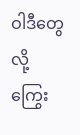ဝါဒီတွေလို့ ကြွေး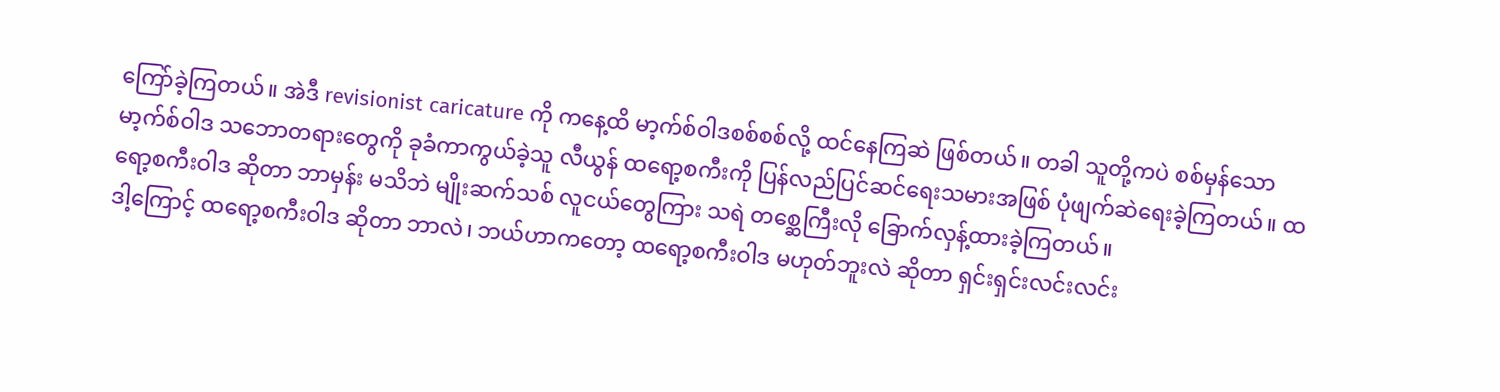ကြော်ခဲ့ကြတယ်။ အဲဒီ revisionist caricature ကို ကနေ့ထိ မာ့က်စ်ဝါဒစစ်စစ်လို့ ထင်နေကြဆဲ ဖြစ်တယ်။ တခါ သူတို့ကပဲ စစ်မှန်သော မာ့က်စ်ဝါဒ သဘောတရားတွေကို ခုခံကာကွယ်ခဲ့သူ လီယွန် ထရော့စကီးကို ပြန်လည်ပြင်ဆင်ရေးသမားအဖြစ် ပုံဖျက်ဆဲရေးခဲ့ကြတယ်။ ထရော့စကီးဝါဒ ဆိုတာ ဘာမှန်း မသိဘဲ မျိုးဆက်သစ် လူငယ်တွေကြား သရဲ တစ္ဆေကြီးလို ခြောက်လှန့်ထားခဲ့ကြတယ်။
ဒါ့ကြောင့် ထရော့စကီးဝါဒ ဆိုတာ ဘာလဲ၊ ဘယ်ဟာကတော့ ထရော့စကီးဝါဒ မဟုတ်ဘူးလဲ ဆိုတာ ရှင်းရှင်းလင်းလင်း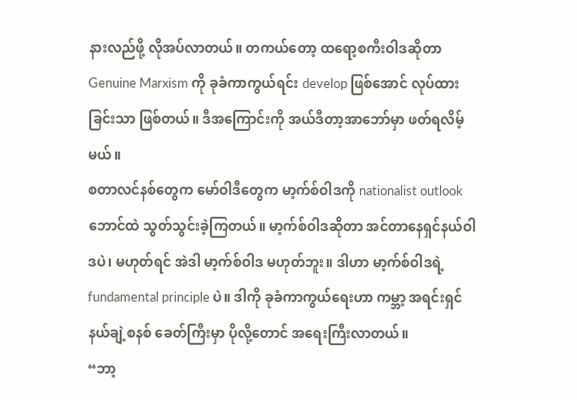နားလည်ဖို့ လိုအပ်လာတယ်။ တကယ်တော့ ထရော့စကီးဝါဒဆိုတာ Genuine Marxism ကို ခုခံကာကွယ်ရင်း develop ဖြစ်အောင် လုပ်ထားခြင်းသာ ဖြစ်တယ်။ ဒီအကြောင်းကို အယ်ဒီတာ့အာဘော်မှာ ဖတ်ရလိမ့်မယ်။
စတာလင်နစ်တွေက မော်ဝါဒီတွေက မာ့က်စ်ဝါဒကို nationalist outlook ဘောင်ထဲ သွတ်သွင်းခဲ့ကြတယ်။ မာ့က်စ်ဝါဒဆိုတာ အင်တာနေရှင်နယ်ဝါဒပဲ၊ မဟုတ်ရင် အဲဒါ မာ့က်စ်ဝါဒ မဟုတ်ဘူး။ ဒါဟာ မာ့က်စ်ဝါဒရဲ့ fundamental principle ပဲ။ ဒါကို ခုခံကာကွယ်ရေးဟာ ကမ္ဘာ့ အရင်းရှင် နယ်ချဲ့စနစ် ခေတ်ကြီးမှာ ပိုလို့တောင် အရေးကြီးလာတယ်။
“ဘာ့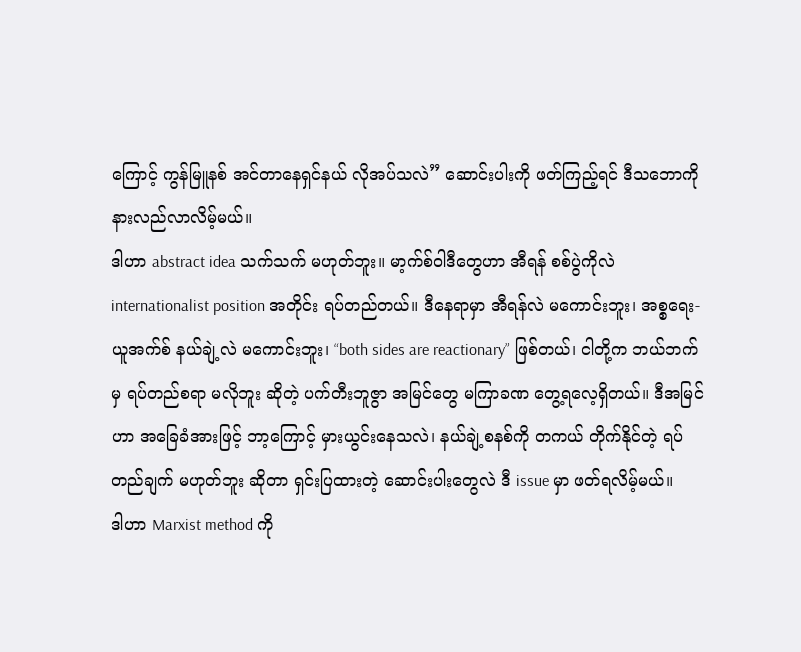ကြောင့် ကွန်မြူနစ် အင်တာနေရှင်နယ် လိုအပ်သလဲ” ဆောင်းပါးကို ဖတ်ကြည့်ရင် ဒီသဘောကို နားလည်လာလိမ့်မယ်။
ဒါဟာ abstract idea သက်သက် မဟုတ်ဘူး။ မာ့က်စ်ဝါဒီတွေဟာ အီရန် စစ်ပွဲကိုလဲ internationalist position အတိုင်း ရပ်တည်တယ်။ ဒီနေရာမှာ အီရန်လဲ မကောင်းဘူး၊ အစ္စရေး-ယူအက်စ် နယ်ချဲ့လဲ မကောင်းဘူး၊ “both sides are reactionary” ဖြစ်တယ်၊ ငါတို့က ဘယ်ဘက်မှ ရပ်တည်စရာ မလိုဘူး ဆိုတဲ့ ပက်တီးဘူဇွာ အမြင်တွေ မကြာခဏ တွေ့ရလေ့ရှိတယ်။ ဒီအမြင်ဟာ အခြေခံအားဖြင့် ဘာ့ကြောင့် မှားယွင်းနေသလဲ၊ နယ်ချဲ့စနစ်ကို တကယ် တိုက်နိုင်တဲ့ ရပ်တည်ချက် မဟုတ်ဘူး ဆိုတာ ရှင်းပြထားတဲ့ ဆောင်းပါးတွေလဲ ဒီ issue မှာ ဖတ်ရလိမ့်မယ်။
ဒါဟာ Marxist method ကို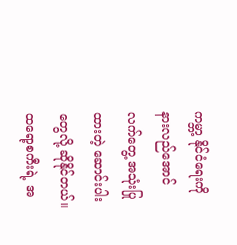ကမ္ဘာ့ နိုင်ငံရေးကို နားလည်အောင် လက်တွေ့ အသုံးပြုထားတဲ့ ဆောင်းပါးတွေလို့ ဆိုနိုင်တယ်။ ထရော့စကီးရဲ့ အ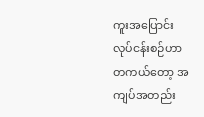ကူးအပြောင်း လုပ်ငန်းစဉ်ဟာ တကယ်တော့ အကျပ်အတည်း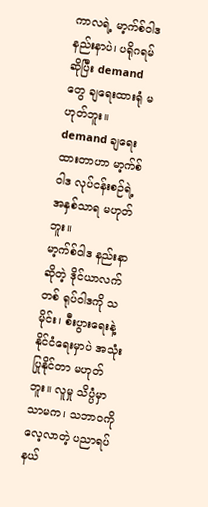ကာလရဲ့ မာ့က်စ်ဝါဒ နည်းနာပဲ၊ ပရိုဂရမ် ဆိုပြီး demand တွေ ချရေးထားရုံ မဟုတ်ဘူး။ demand ချရေးထားတာဟာ မာ့က်စ်ဝါဒ လုပ်ငန်းစဉ်ရဲ့ အနှစ်သာရ မဟုတ်ဘူး။
မာ့က်စ်ဝါဒ နည်းနာဆိုတဲ့ ဒိုင်ယာလက်တစ် ရုပ်ဝါဒကို သမိုင်း၊ စီးပွားရေးနဲ့ နိုင်ငံရေးမှာပဲ အသုံးပြုနိုင်တာ မဟုတ်ဘူး။ လူမှု သိပ္ပံမှာသာမက၊ သဘာဝကို လေ့လာတဲ့ ပညာရပ် နယ်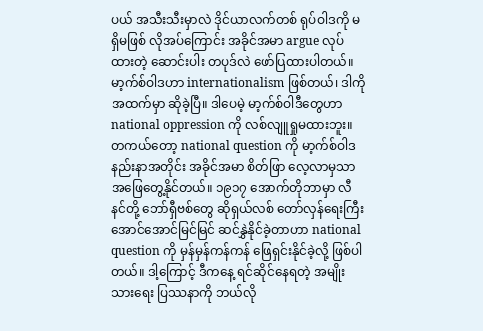ပယ် အသီးသီးမှာလဲ ဒိုင်ယာလက်တစ် ရုပ်ဝါဒကို မရှိမဖြစ် လိုအပ်ကြောင်း အခိုင်အမာ argue လုပ်ထားတဲ့ ဆောင်းပါး တပုဒ်လဲ ဖော်ပြထားပါတယ်။
မာ့က်စ်ဝါဒဟာ internationalism ဖြစ်တယ်၊ ဒါကို အထက်မှာ ဆိုခဲ့ပြီ။ ဒါပေမဲ့ မာ့က်စ်ဝါဒီတွေဟာ national oppression ကို လစ်လျူရှုမထားဘူး။ တကယ်တော့ national question ကို မာ့က်စ်ဝါဒ နည်းနာအတိုင်း အခိုင်အမာ စိတ်ဖြာ လေ့လာမှသာ အဖြေတွေ့နိုင်တယ်။ ၁၉၁၇ အောက်တိုဘာမှာ လီနင်တို့ ဘော်ရှီဗစ်တွေ ဆိုရှယ်လစ် တော်လှန်ရေးကြီး အောင်အောင်မြင်မြင် ဆင်နွှဲနိုင်ခဲ့တာဟာ national question ကို မှန်မှန်ကန်ကန် ဖြေရှင်းနိုင်ခဲ့လို့ ဖြစ်ပါတယ်။ ဒါ့ကြောင့် ဒီကနေ့ ရင်ဆိုင်နေရတဲ့ အမျိုးသားရေး ပြဿနာကို ဘယ်လို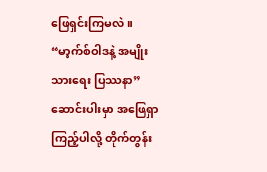ဖြေရှင်းကြမလဲ။ “မာ့က်စ်ဝါဒနဲ့ အမျိုးသားရေး ပြဿနာ” ဆောင်းပါးမှာ အဖြေရှာကြည့်ပါလို့ တိုက်တွန်း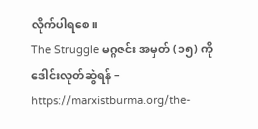လိုက်ပါရစေ။
The Struggle မဂ္ဂဇင်း အမှတ် (၁၅) ကို ဒေါင်းလုတ်ဆွဲရန် – https://marxistburma.org/the-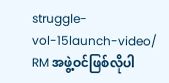struggle-vol-15launch-video/
RM အဖွဲ့ဝင်ဖြစ်လိုပါ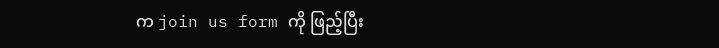က join us form ကို ဖြည့်ပြီး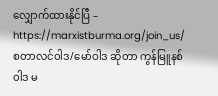လျှောက်ထားနိုင်ပြီ – https://marxistburma.org/join_us/
စတာလင်ဝါဒ/မော်ဝါဒ ဆိုတာ ကွန်မြူနစ်ဝါဒ မ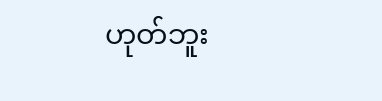ဟုတ်ဘူး